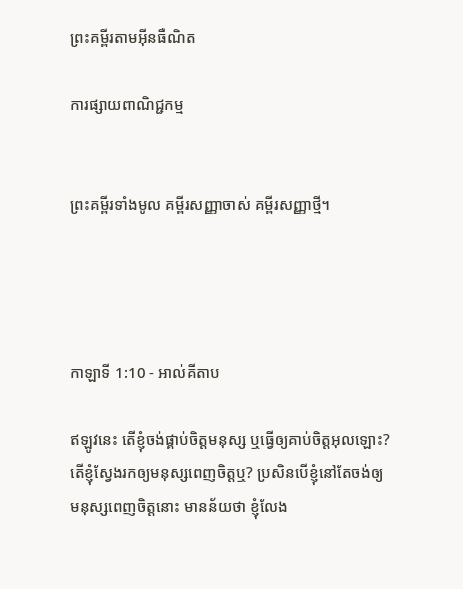ព្រះគម្ពីរតាមអ៊ីនធឺណិត

ការផ្សាយពាណិជ្ជកម្ម


ព្រះគម្ពីរទាំងមូល គម្ពីរសញ្ញាចាស់ គម្ពីរសញ្ញាថ្មី។




កាឡាទី 1:10 - អាល់គីតាប

ឥឡូវនេះ តើខ្ញុំចង់ផ្គាប់ចិត្ដមនុស្ស ឬធ្វើឲ្យគាប់ចិត្តអុលឡោះ? តើខ្ញុំស្វែងរកឲ្យមនុស្សពេញចិត្ដឬ? ប្រសិនបើខ្ញុំនៅតែចង់ឲ្យមនុស្សពេញចិត្ដនោះ មានន័យថា ខ្ញុំលែង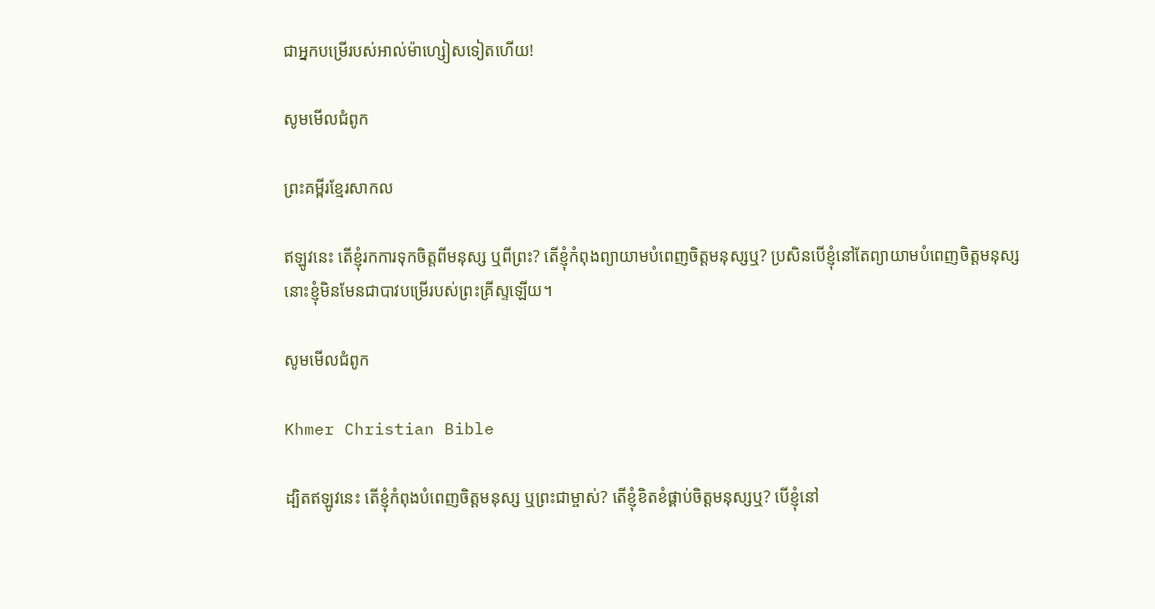ជាអ្នកបម្រើរបស់អាល់ម៉ា‌ហ្សៀសទៀតហើយ!

សូមមើលជំពូក

ព្រះគម្ពីរខ្មែរសាកល

ឥឡូវនេះ តើខ្ញុំរកការទុកចិត្តពីមនុស្ស ឬពីព្រះ? តើខ្ញុំកំពុងព្យាយាមបំពេញចិត្តមនុស្សឬ? ប្រសិនបើខ្ញុំនៅតែព្យាយាមបំពេញចិត្តមនុស្ស នោះខ្ញុំមិនមែនជាបាវបម្រើរបស់ព្រះគ្រីស្ទឡើយ។

សូមមើលជំពូក

Khmer Christian Bible

ដ្បិតឥឡូវនេះ តើខ្ញុំកំពុងបំពេញចិត្ដមនុស្ស ឬព្រះជាម្ចាស់? តើខ្ញុំខិតខំផ្គាប់ចិត្ដមនុស្សឬ? បើខ្ញុំនៅ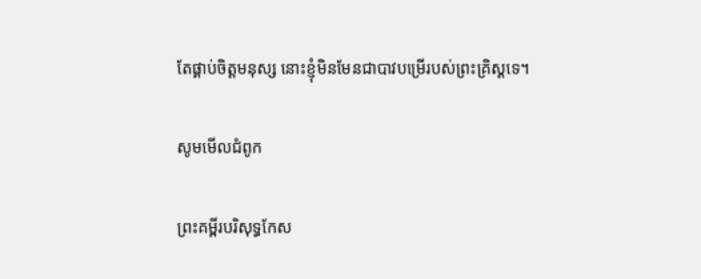តែផ្គាប់ចិត្តមនុស្ស នោះខ្ញុំមិនមែនជាបាវបម្រើរបស់ព្រះគ្រិស្ដទេ។

សូមមើលជំពូក

ព្រះគម្ពីរបរិសុទ្ធកែស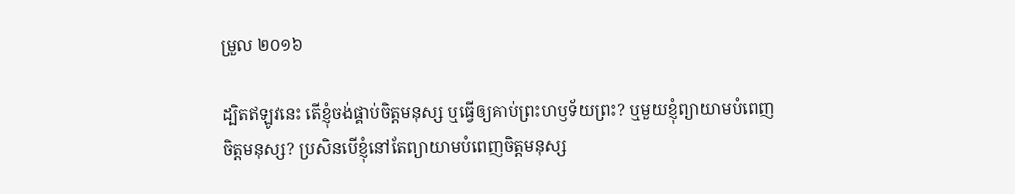ម្រួល ២០១៦

ដ្បិតឥឡូវនេះ តើខ្ញុំចង់ផ្គាប់ចិត្តមនុស្ស ឬធ្វើឲ្យគាប់ព្រះ‌ហឫ‌ទ័យព្រះ? ឬមួយខ្ញុំព្យាយាមបំពេញចិត្តមនុស្ស? ប្រសិន‌បើខ្ញុំនៅតែព្យាយាមបំពេញចិត្តមនុស្ស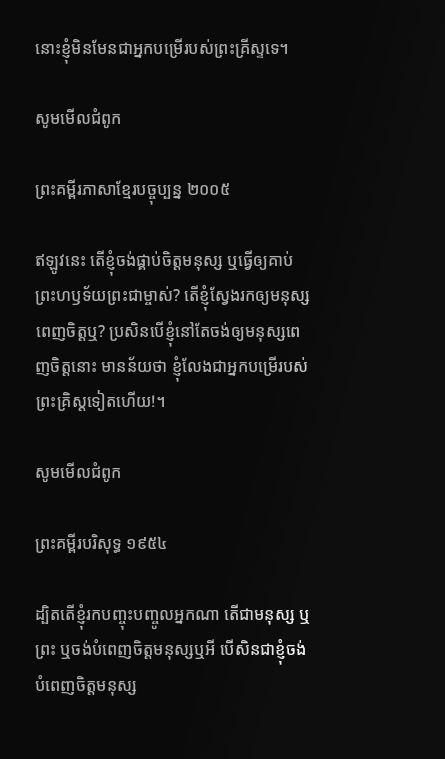នោះខ្ញុំមិនមែនជាអ្នកបម្រើរបស់ព្រះ‌គ្រីស្ទទេ។

សូមមើលជំពូក

ព្រះគម្ពីរភាសាខ្មែរបច្ចុប្បន្ន ២០០៥

ឥឡូវនេះ តើខ្ញុំចង់ផ្គាប់ចិត្តមនុស្ស ឬធ្វើឲ្យគាប់ព្រះ‌ហឫទ័យព្រះ‌ជាម្ចាស់? តើខ្ញុំស្វែងរកឲ្យមនុស្សពេញចិត្តឬ? ប្រសិនបើខ្ញុំនៅតែចង់ឲ្យមនុស្សពេញចិត្តនោះ មានន័យថា ខ្ញុំលែងជាអ្នកបម្រើរបស់ព្រះ‌គ្រិស្តទៀតហើយ!។

សូមមើលជំពូក

ព្រះគម្ពីរបរិសុទ្ធ ១៩៥៤

ដ្បិតតើខ្ញុំរកបញ្ចុះ‌បញ្ចូលអ្នកណា តើជាមនុស្ស ឬព្រះ ឬចង់បំពេញចិត្តមនុស្សឬអី បើសិនជាខ្ញុំចង់បំពេញចិត្តមនុស្ស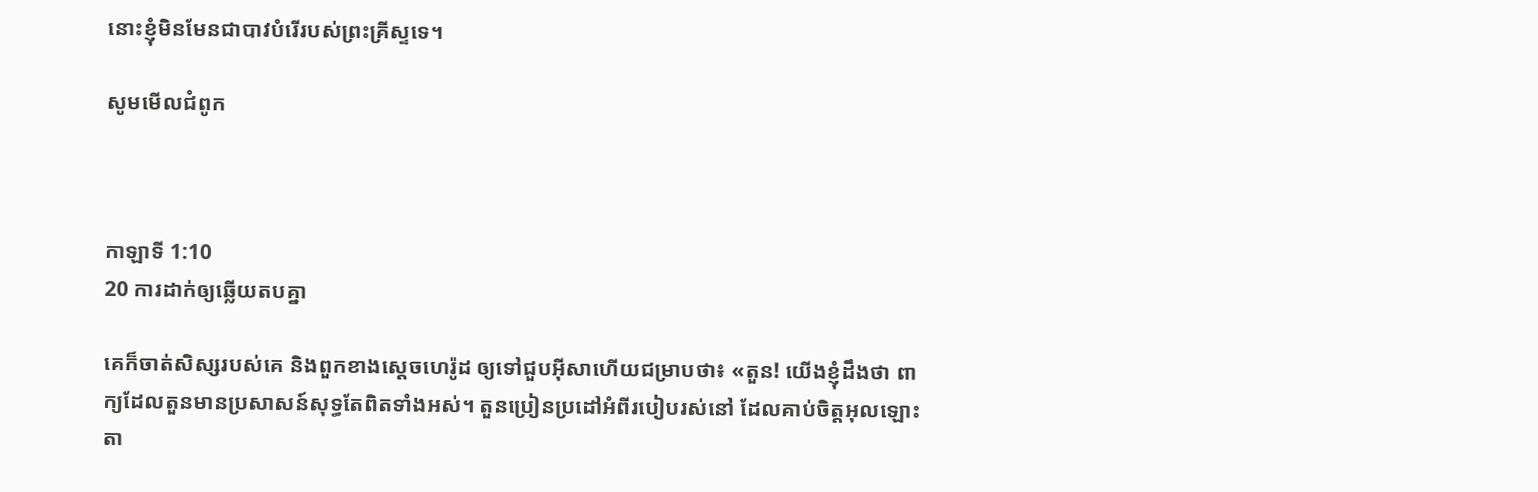នោះខ្ញុំមិនមែនជាបាវបំរើរបស់ព្រះ‌គ្រីស្ទទេ។

សូមមើលជំពូក



កាឡាទី 1:10
20 ការដាក់ឲ្យឆ្លើយតបគ្នា

គេក៏ចាត់សិស្សរបស់គេ និងពួកខាងស្ដេចហេរ៉ូដ ឲ្យទៅជួបអ៊ីសាហើយជម្រាបថា៖ «តួន! យើងខ្ញុំដឹងថា ពាក្យដែលតួនមានប្រសាសន៍សុទ្ធតែពិតទាំងអស់។ តួនប្រៀន‌ប្រដៅអំពីរបៀបរស់នៅ ដែលគាប់ចិត្តអុលឡោះតា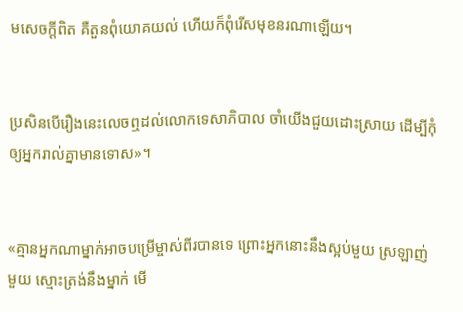មសេចក្ដីពិត គឺតួនពុំយោគយល់ ហើយក៏ពុំរើសមុខនរណាឡើយ។


ប្រសិនបើរឿងនេះលេចឮដល់លោកទេសា‌ភិបាល ចាំយើងជួយដោះស្រាយ ដើម្បីកុំឲ្យអ្នករាល់គ្នាមានទោស»។


«គ្មានអ្នកណាម្នាក់អាចបម្រើម្ចាស់ពីរបានទេ ព្រោះអ្នកនោះនឹងស្អប់មួយ ស្រឡាញ់មួយ ស្មោះត្រង់នឹងម្នាក់ មើ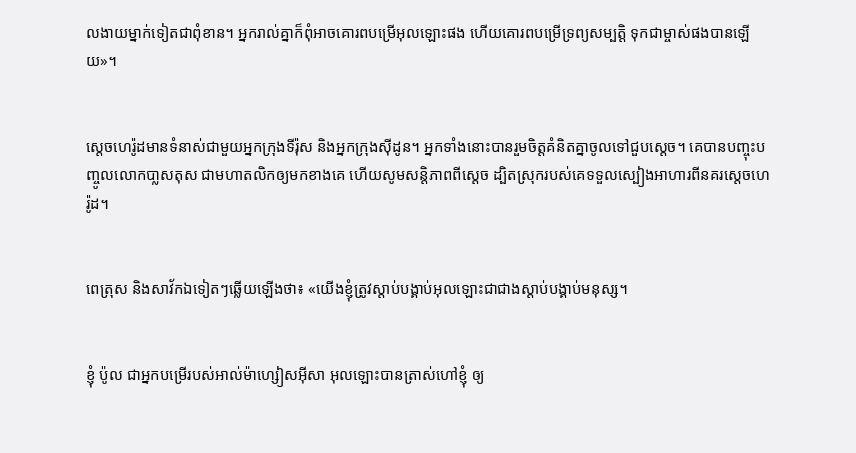ល‌ងាយម្នាក់ទៀតជាពុំ‌ខាន។ អ្នករាល់គ្នាក៏ពុំអាចគោរពបម្រើអុលឡោះផង ហើយគោរពបម្រើទ្រព្យសម្បត្តិ ទុកជាម្ចាស់ផងបានឡើយ»។


ស្តេចហេរ៉ូដមានទំនាស់ជាមួយអ្នកក្រុងទីរ៉ុស និងអ្នកក្រុងស៊ីដូន។ អ្នកទាំងនោះបានរួមចិត្ដគំនិតគ្នាចូលទៅជួបស្ដេច។ គេបានបញ្ចុះ‌បញ្ចូលលោកបា្លស‌តុស ជាមហា‌តលិកឲ្យមកខាងគេ ហើយសូមសន្ដិ‌ភាពពីស្ដេច ដ្បិតស្រុករបស់គេទទួលស្បៀងអាហារពីនគរស្តេចហេរ៉ូដ។


ពេត្រុស និងសាវ័កឯទៀតៗឆ្លើយឡើងថា៖ «យើងខ្ញុំត្រូវស្ដាប់បង្គាប់អុលឡោះជាជាងស្ដាប់បង្គាប់មនុស្ស។


ខ្ញុំ ប៉ូល ជាអ្នកបម្រើរបស់អាល់ម៉ា‌ហ្សៀស‌អ៊ីសា អុលឡោះបានត្រាស់ហៅខ្ញុំ ឲ្យ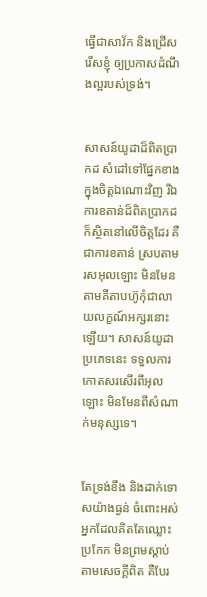ធ្វើជាសាវ័ក និងជ្រើសរើសខ្ញុំ ឲ្យប្រកាសដំណឹង‌ល្អរបស់ទ្រង់។


សាសន៍យូដាដ៏ពិតប្រាកដ សំដៅទៅផ្នែកខាងក្នុងចិត្ដឯ‌ណោះវិញ រីឯការខតាន់ដ៏ពិតប្រាកដក៏ស្ថិតនៅលើចិត្ដដែរ គឺជាការខតាន់ ស្របតាមរស‌អុលឡោះ មិនមែនតាមគីតាបហ៊ូកុំជាលាយលក្ខណ៍អក្សរនោះឡើយ។ សាសន៍យូដាប្រភេទនេះ ទទួលការកោតសរសើរពីអុលឡោះ មិនមែនពីសំណាក់មនុស្សទេ។


តែទ្រង់ខឹង និងដាក់ទោសយ៉ាងធ្ងន់ ចំពោះអស់អ្នកដែលគិតតែឈ្លោះប្រកែក មិនព្រមស្ដាប់តាមសេចក្ដីពិត គឺបែរ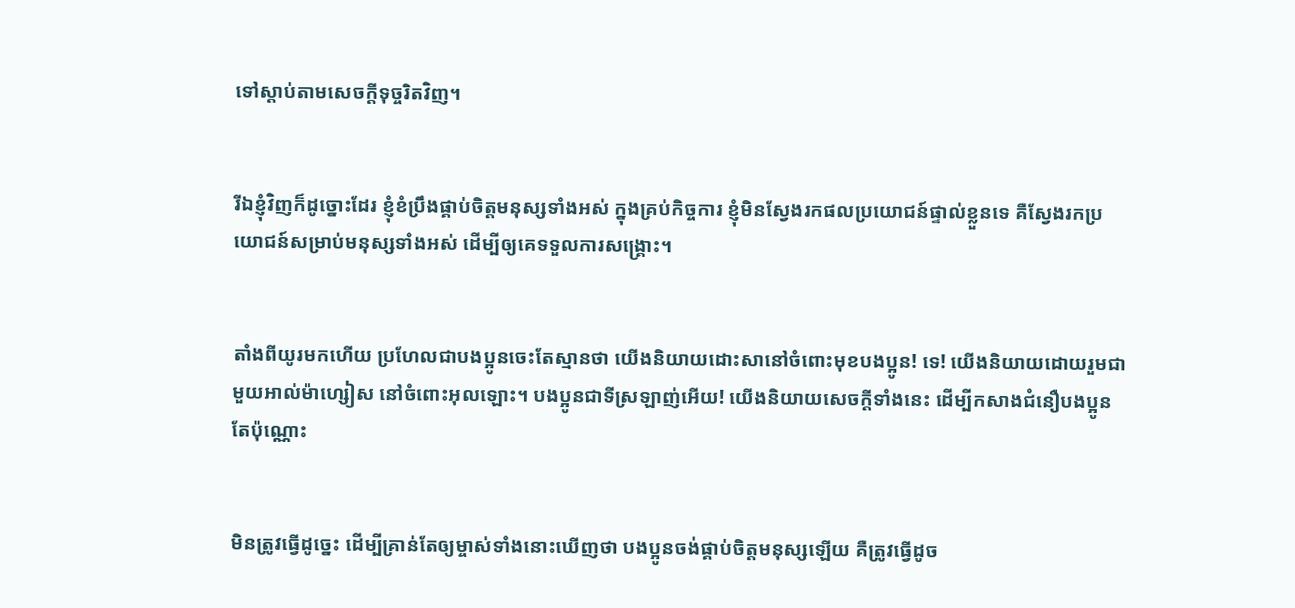ទៅស្ដាប់តាមសេចក្ដីទុច្ចរិតវិញ។


រីឯខ្ញុំវិញក៏ដូច្នោះដែរ ខ្ញុំខំប្រឹងផ្គាប់ចិត្ដមនុស្សទាំងអស់ ក្នុងគ្រប់កិច្ចការ ខ្ញុំមិនស្វែងរកផលប្រយោជន៍ផ្ទាល់ខ្លួនទេ គឺស្វែងរកប្រយោជន៍សម្រាប់មនុស្សទាំងអស់ ដើម្បីឲ្យគេទទួលការសង្គ្រោះ។


តាំងពីយូរមកហើយ ប្រហែលជាបងប្អូនចេះតែស្មានថា យើងនិយាយដោះ‌សានៅចំពោះមុខបងប្អូន! ទេ! យើងនិយាយដោយរួមជាមួយអាល់ម៉ា‌ហ្សៀស នៅចំពោះអុលឡោះ។ បងប្អូនជាទីស្រឡាញ់អើយ! យើងនិយាយសេចក្ដីទាំងនេះ ដើម្បីកសាងជំនឿបងប្អូនតែប៉ុណ្ណោះ


មិនត្រូវធ្វើដូច្នេះ ដើម្បីគ្រាន់តែឲ្យម្ចាស់ទាំងនោះឃើញថា បងប្អូនចង់ផ្គាប់ចិត្ដមនុស្សឡើយ គឺត្រូវធ្វើដូច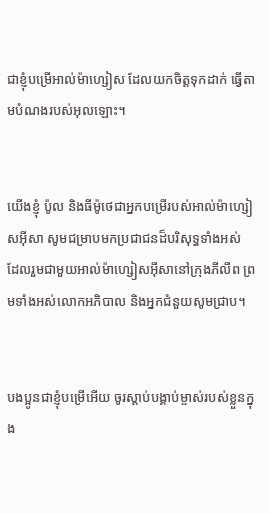ជាខ្ញុំបម្រើអាល់ម៉ា‌ហ្សៀស ដែលយកចិត្ដទុកដាក់ ធ្វើតាមបំណងរបស់អុលឡោះ។


យើងខ្ញុំ ប៉ូល និងធីម៉ូ‌ថេជាអ្នកបម្រើរបស់អាល់ម៉ា‌ហ្សៀស‌អ៊ីសា សូមជម្រាបមកប្រជា‌ជនដ៏‌បរិសុទ្ធទាំងអស់ ដែលរួមជាមួយអាល់ម៉ា‌ហ្សៀស‌អ៊ីសានៅក្រុងភីលីព ព្រមទាំងអស់លោកអភិបាល និងអ្នកជំនួយសូមជ្រាប។


បងប្អូនជាខ្ញុំបម្រើអើយ ចូរស្ដាប់បង្គាប់ម្ចាស់របស់ខ្លួនក្នុង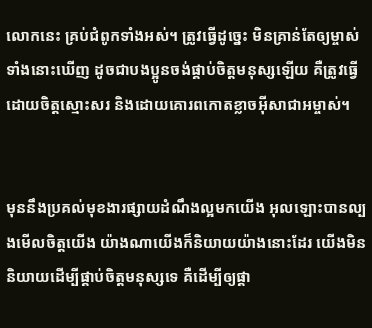លោកនេះ គ្រប់ជំពូកទាំងអស់។ ត្រូវធ្វើដូច្នេះ មិនគ្រាន់តែឲ្យម្ចាស់ទាំងនោះឃើញ ដូចជាបងប្អូនចង់ផ្គាប់ចិត្ដមនុស្សឡើយ គឺត្រូវធ្វើដោយចិត្ដស្មោះ‌សរ និងដោយគោរពកោតខ្លាចអ៊ីសា‌ជាអម្ចាស់។


មុននឹងប្រគល់មុខ‌ងារផ្សាយដំណឹង‌ល្អមកយើង អុលឡោះបានល្បងមើលចិត្ដយើង យ៉ាងណាយើងក៏និយាយយ៉ាងនោះដែរ យើងមិននិយាយដើម្បីផ្គាប់ចិត្ដមនុស្សទេ គឺដើម្បីឲ្យផ្គា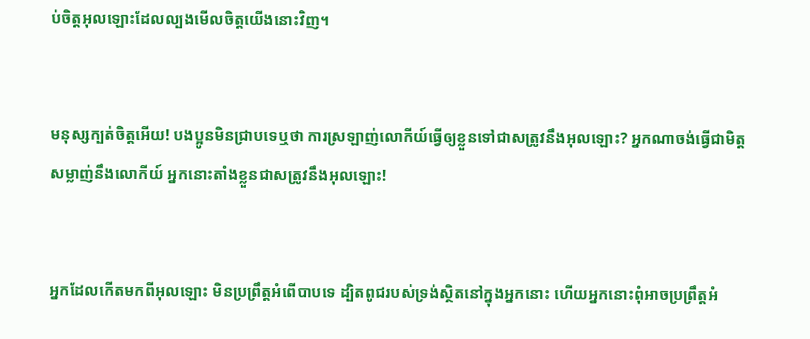ប់ចិត្តអុលឡោះដែលល្បងមើលចិត្ដយើងនោះវិញ។


មនុស្សក្បត់ចិត្ដអើយ! បងប្អូនមិនជ្រាបទេឬថា ការស្រឡាញ់លោកីយ៍ធ្វើឲ្យខ្លួនទៅជាសត្រូវនឹងអុលឡោះ? អ្នកណាចង់ធ្វើជាមិត្ដសម្លាញ់នឹងលោកីយ៍ អ្នកនោះតាំងខ្លួនជាសត្រូវនឹងអុលឡោះ!


អ្នកដែលកើតមកពីអុលឡោះ មិនប្រព្រឹត្ដអំពើបាបទេ ដ្បិតពូជរបស់ទ្រង់ស្ថិតនៅក្នុងអ្នកនោះ ហើយអ្នកនោះពុំអាចប្រព្រឹត្ដអំ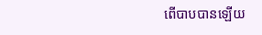ពើបាបបានឡើយ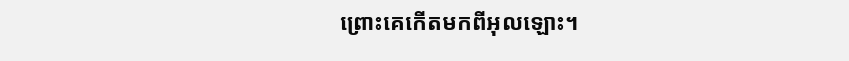ព្រោះគេកើតមកពីអុលឡោះ។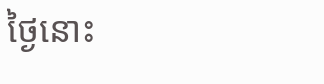ថ្ងៃនោះ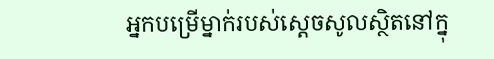អ្នកបម្រើម្នាក់របស់ស្តេចសូលស្ថិតនៅក្នុ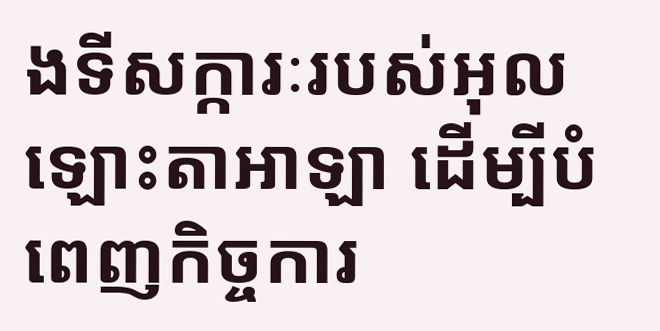ងទីសក្ការៈរបស់អុលឡោះ‌តាអាឡា ដើម្បីបំពេញកិច្ចការ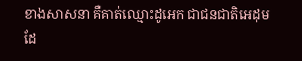ខាងសាសនា គឺគាត់ឈ្មោះដូអេក ជាជន‌ជាតិអេដុម ដែ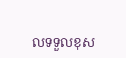លទទួលខុស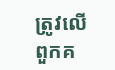ត្រូវលើពួកគ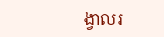ង្វាលរ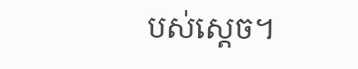បស់ស្តេច។